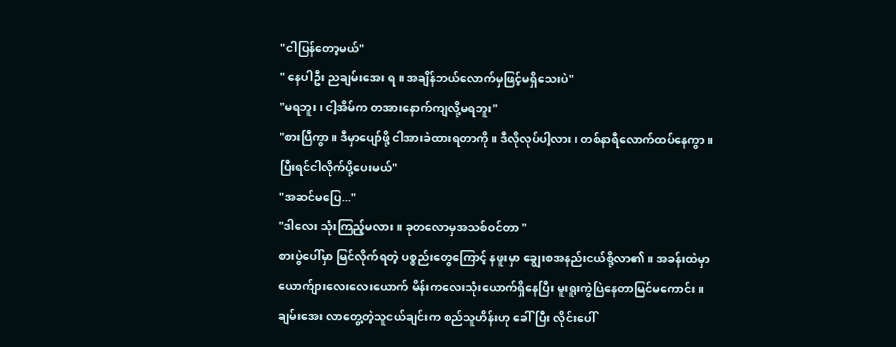"ငါပြန်တော့မယ်"
" နေပါဦး ညချမ်းအေး ရ ။ အချိန်ဘယ်လောက်မှဖြင့်မရှိသေးပဲ"
"မရဘူး ၊ ငါ့အိမ်က တအားနောက်ကျလို့မရဘူး"
"စားပြီကွာ။ ဒီမှာပျော်ဖို့ ငါအားခဲထားရတာကို။ ဒီလိုလုပ်ပါ့လား ၊ တစ်နာရီလောက်ထပ်နေကွာ ။ ပြီးရင်ငါလိုက်ပို့ပေးမယ်"
"အဆင်မပြေ..."
"ဒါလေး သုံးကြည့်မလား။ ခုတလောမှအသစ်ဝင်တာ "
စားပွဲပေါ်မှာ မြင်လိုက်ရတဲ့ ပစ္စည်းတွေကြောင့် နဖူးမှာ ချွေးစအနည်းငယ်စို့လာ၏။ အခန်းထဲမှာ ယောက်ျားလေးလေးယောက် မိန်းကလေးသုံးယောက်ရှိနေပြီး မူးရူးကွဲပြဲနေတာမြင်မကောင်း။
ချမ်းအေး လာတွေ့တဲ့သူငယ်ချင်းက စည်သူဟိန်းဟု ခေါ်ပြီး လိုင်းပေါ်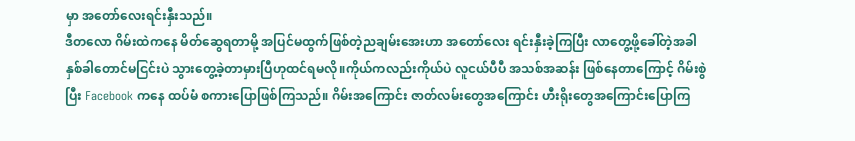မှာ အတော်လေးရင်းနှီးသည်။
ဒီတလော ဂိမ်းထဲကနေ မိတ်ဆွေရတာမို့ အပြင်မထွက်ဖြစ်တဲ့ညချမ်းအေးဟာ အတော်လေး ရင်းနှီးခဲ့ကြပြီး လာတွေ့ဖို့ခေါ်တဲ့အခါ နှစ်ခါတောင်မငြင်းပဲ သွားတွေ့ခဲ့တာမှားပြီဟုထင်ရမလို။ကိုယ်ကလည်းကိုယ်ပဲ လူငယ်ပီပီ အသစ်အဆန်း ဖြစ်နေတာကြောင့် ဂိမ်းစွဲပြီး Facebook ကနေ ထပ်မံ စကားပြောဖြစ်ကြသည်။ ဂိမ်းအကြောင်း ဇာတ်လမ်းတွေအကြောင်း ဟီးရိုးတွေအကြောင်းပြောကြ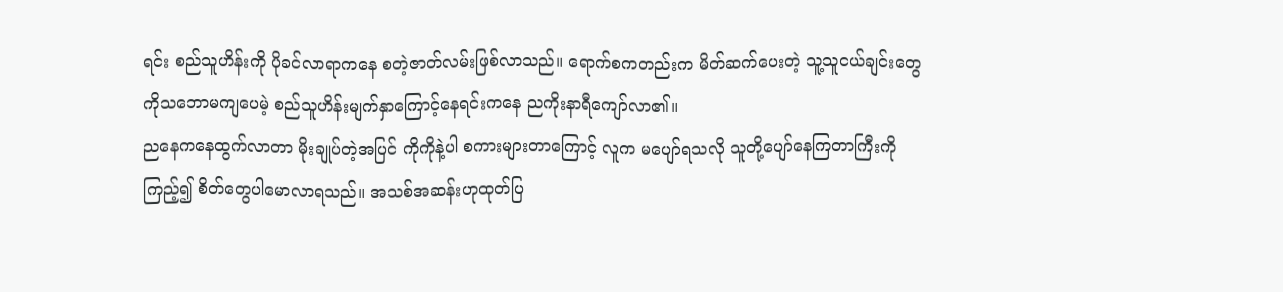ရင်း စည်သူဟိန်းကို ပိုခင်လာရာကနေ စတဲ့ဇာတ်လမ်းဖြစ်လာသည်။ ရောက်စကတည်းက မိတ်ဆက်ပေးတဲ့ သူ့သူငယ်ချင်းတွေကိုသဘောမကျပေမဲ့ စည်သူဟိန်းမျက်နှာကြောင့်နေရင်းကနေ ညကိုးနာရီကျော်လာ၏။
ညနေကနေထွက်လာတာ မိုးချုပ်တဲ့အပြင် ကိုကိုနဲ့ပါ စကားများတာကြောင့် လူက မပျော်ရသလို သူတို့ပျော်နေကြတာကြီးကိုကြည့်၍ စိတ်တွေပါမောလာရသည်။ အသစ်အဆန်းဟုထုတ်ပြ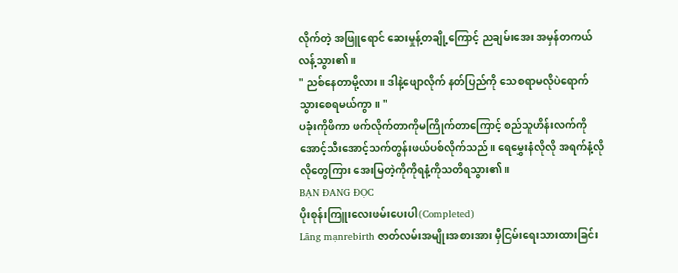လိုက်တဲ့ အဖြူရောင် ဆေးမှုန့်တချို့ကြောင့် ညချမ်းအေး အမှန်တကယ် လန့်သွား၏။
" ညစ်နေတာမို့လား။ ဒါနဲ့ဖျောလိုက် နတ်ပြည်ကို သေစရာမလိုပဲရောက်သွားစေရမယ်ကွာ။ "
ပခုံးကိုဖိကာ ဖက်လိုက်တာကိုမကြိုက်တာကြောင့် စည်သူဟိန်းလက်ကို အောင့်သီးအောင့်သက်တွန်းဖယ်ပစ်လိုက်သည်။ ရေမွှေးနံလိုလို အရက်နံ့လိုလိုတွေကြား အေးမြတဲ့ကိုကိုရနံ့ကိုသတိရသွား၏။
BẠN ĐANG ĐỌC
ပိုးစုန်းကြူးလေးဖမ်းပေးပါ(Completed)
Lãng mạnrebirth ဇာတ်လမ်းအမျိုးအစားအား မှီငြမ်းရေးသားထားခြင်း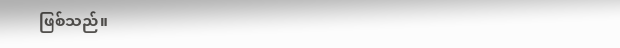ဖြစ်သည်။